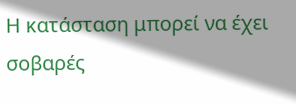Η κατάσταση μπορεί να έχει σοβαρές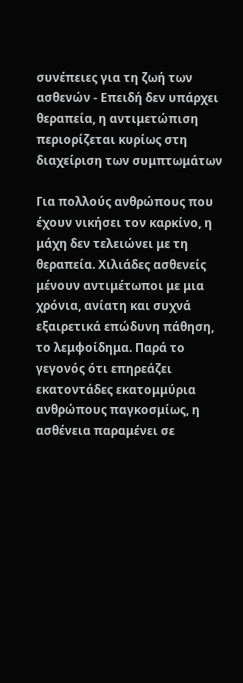συνέπειες για τη ζωή των ασθενών - Επειδή δεν υπάρχει θεραπεία, η αντιμετώπιση περιορίζεται κυρίως στη διαχείριση των συμπτωμάτων

Για πολλούς ανθρώπους που έχουν νικήσει τον καρκίνο, η μάχη δεν τελειώνει με τη θεραπεία. Χιλιάδες ασθενείς μένουν αντιμέτωποι με μια χρόνια, ανίατη και συχνά εξαιρετικά επώδυνη πάθηση, το λεμφοίδημα. Παρά το γεγονός ότι επηρεάζει εκατοντάδες εκατομμύρια ανθρώπους παγκοσμίως, η ασθένεια παραμένει σε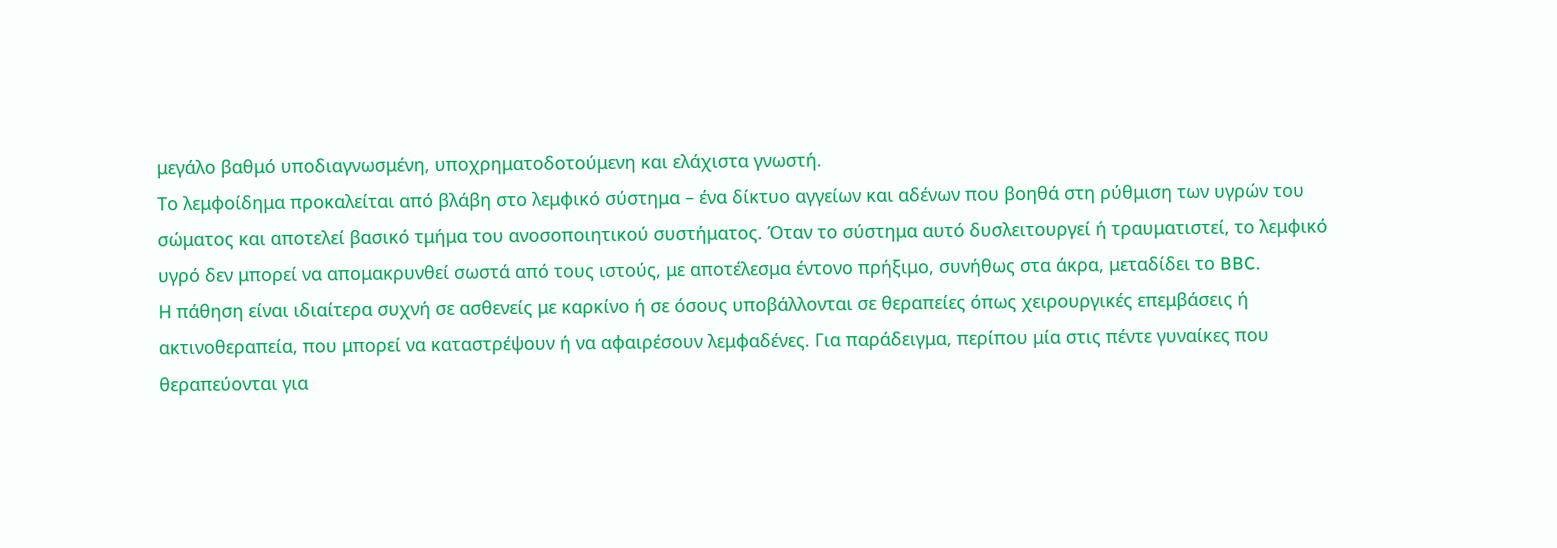μεγάλο βαθμό υποδιαγνωσμένη, υποχρηματοδοτούμενη και ελάχιστα γνωστή.
Το λεμφοίδημα προκαλείται από βλάβη στο λεμφικό σύστημα – ένα δίκτυο αγγείων και αδένων που βοηθά στη ρύθμιση των υγρών του σώματος και αποτελεί βασικό τμήμα του ανοσοποιητικού συστήματος. Όταν το σύστημα αυτό δυσλειτουργεί ή τραυματιστεί, το λεμφικό υγρό δεν μπορεί να απομακρυνθεί σωστά από τους ιστούς, με αποτέλεσμα έντονο πρήξιμο, συνήθως στα άκρα, μεταδίδει το BBC.
Η πάθηση είναι ιδιαίτερα συχνή σε ασθενείς με καρκίνο ή σε όσους υποβάλλονται σε θεραπείες όπως χειρουργικές επεμβάσεις ή ακτινοθεραπεία, που μπορεί να καταστρέψουν ή να αφαιρέσουν λεμφαδένες. Για παράδειγμα, περίπου μία στις πέντε γυναίκες που θεραπεύονται για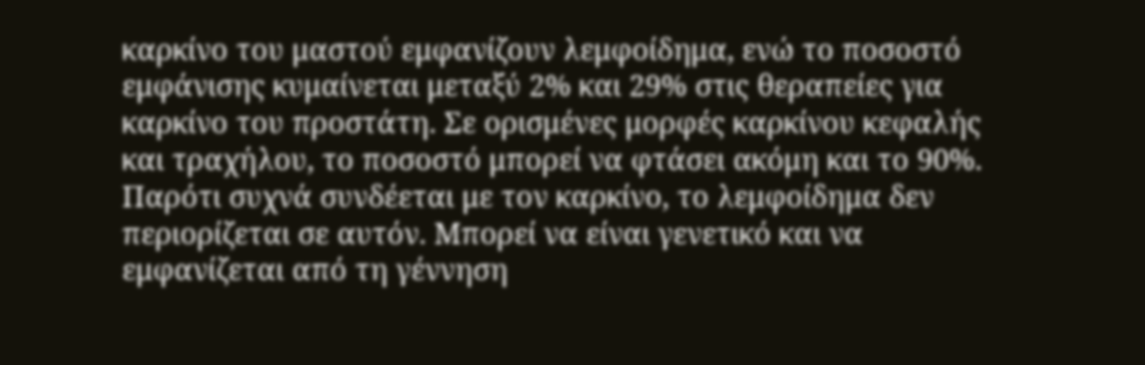καρκίνο του μαστού εμφανίζουν λεμφοίδημα, ενώ το ποσοστό εμφάνισης κυμαίνεται μεταξύ 2% και 29% στις θεραπείες για καρκίνο του προστάτη. Σε ορισμένες μορφές καρκίνου κεφαλής και τραχήλου, το ποσοστό μπορεί να φτάσει ακόμη και το 90%.
Παρότι συχνά συνδέεται με τον καρκίνο, το λεμφοίδημα δεν περιορίζεται σε αυτόν. Μπορεί να είναι γενετικό και να εμφανίζεται από τη γέννηση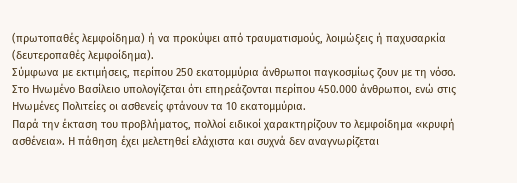(πρωτοπαθές λεμφοίδημα) ή να προκύψει από τραυματισμούς, λοιμώξεις ή παχυσαρκία (δευτεροπαθές λεμφοίδημα).
Σύμφωνα με εκτιμήσεις, περίπου 250 εκατομμύρια άνθρωποι παγκοσμίως ζουν με τη νόσο. Στο Ηνωμένο Βασίλειο υπολογίζεται ότι επηρεάζονται περίπου 450.000 άνθρωποι, ενώ στις Ηνωμένες Πολιτείες οι ασθενείς φτάνουν τα 10 εκατομμύρια.
Παρά την έκταση του προβλήματος, πολλοί ειδικοί χαρακτηρίζουν το λεμφοίδημα «κρυφή ασθένεια». Η πάθηση έχει μελετηθεί ελάχιστα και συχνά δεν αναγνωρίζεται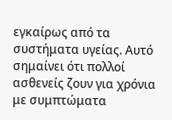εγκαίρως από τα συστήματα υγείας. Αυτό σημαίνει ότι πολλοί ασθενείς ζουν για χρόνια με συμπτώματα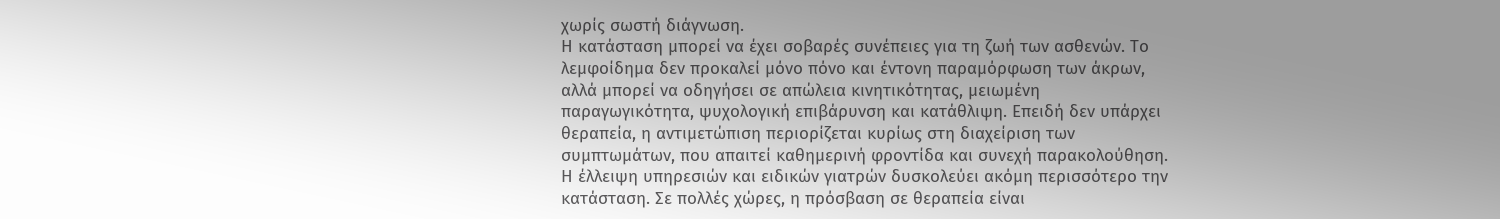χωρίς σωστή διάγνωση.
Η κατάσταση μπορεί να έχει σοβαρές συνέπειες για τη ζωή των ασθενών. Το λεμφοίδημα δεν προκαλεί μόνο πόνο και έντονη παραμόρφωση των άκρων, αλλά μπορεί να οδηγήσει σε απώλεια κινητικότητας, μειωμένη παραγωγικότητα, ψυχολογική επιβάρυνση και κατάθλιψη. Επειδή δεν υπάρχει θεραπεία, η αντιμετώπιση περιορίζεται κυρίως στη διαχείριση των συμπτωμάτων, που απαιτεί καθημερινή φροντίδα και συνεχή παρακολούθηση.
Η έλλειψη υπηρεσιών και ειδικών γιατρών δυσκολεύει ακόμη περισσότερο την κατάσταση. Σε πολλές χώρες, η πρόσβαση σε θεραπεία είναι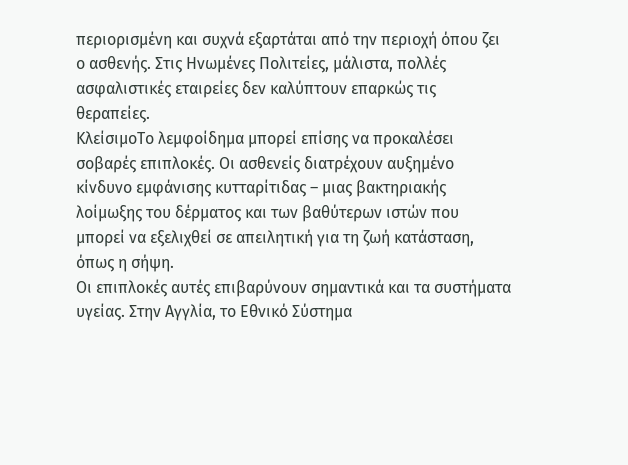περιορισμένη και συχνά εξαρτάται από την περιοχή όπου ζει ο ασθενής. Στις Ηνωμένες Πολιτείες, μάλιστα, πολλές ασφαλιστικές εταιρείες δεν καλύπτουν επαρκώς τις θεραπείες.
ΚλείσιμοΤο λεμφοίδημα μπορεί επίσης να προκαλέσει σοβαρές επιπλοκές. Οι ασθενείς διατρέχουν αυξημένο κίνδυνο εμφάνισης κυτταρίτιδας – μιας βακτηριακής λοίμωξης του δέρματος και των βαθύτερων ιστών που μπορεί να εξελιχθεί σε απειλητική για τη ζωή κατάσταση, όπως η σήψη.
Οι επιπλοκές αυτές επιβαρύνουν σημαντικά και τα συστήματα υγείας. Στην Αγγλία, το Εθνικό Σύστημα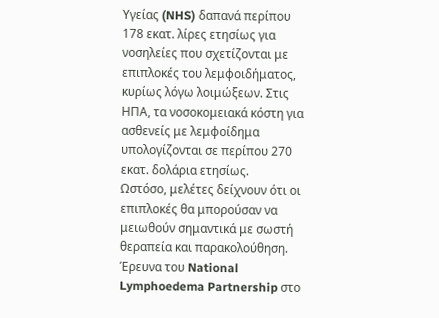Υγείας (NHS) δαπανά περίπου 178 εκατ. λίρες ετησίως για νοσηλείες που σχετίζονται με επιπλοκές του λεμφοιδήματος, κυρίως λόγω λοιμώξεων. Στις ΗΠΑ, τα νοσοκομειακά κόστη για ασθενείς με λεμφοίδημα υπολογίζονται σε περίπου 270 εκατ. δολάρια ετησίως.
Ωστόσο, μελέτες δείχνουν ότι οι επιπλοκές θα μπορούσαν να μειωθούν σημαντικά με σωστή θεραπεία και παρακολούθηση. Έρευνα του National Lymphoedema Partnership στο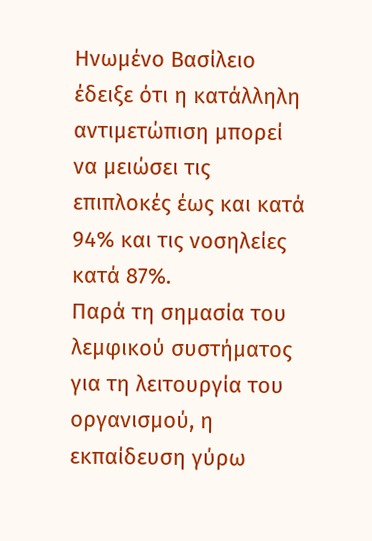Ηνωμένο Βασίλειο έδειξε ότι η κατάλληλη αντιμετώπιση μπορεί να μειώσει τις επιπλοκές έως και κατά 94% και τις νοσηλείες κατά 87%.
Παρά τη σημασία του λεμφικού συστήματος για τη λειτουργία του οργανισμού, η εκπαίδευση γύρω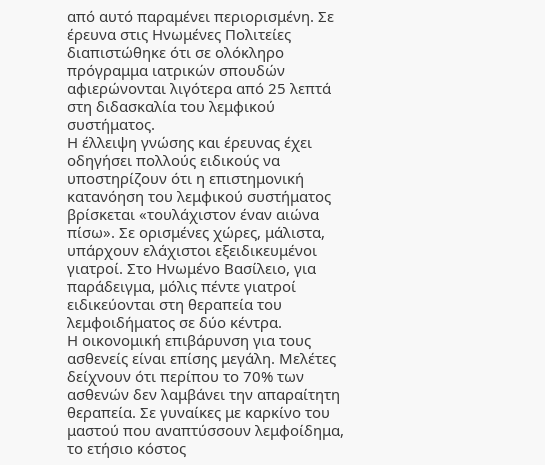από αυτό παραμένει περιορισμένη. Σε έρευνα στις Ηνωμένες Πολιτείες διαπιστώθηκε ότι σε ολόκληρο πρόγραμμα ιατρικών σπουδών αφιερώνονται λιγότερα από 25 λεπτά στη διδασκαλία του λεμφικού συστήματος.
Η έλλειψη γνώσης και έρευνας έχει οδηγήσει πολλούς ειδικούς να υποστηρίζουν ότι η επιστημονική κατανόηση του λεμφικού συστήματος βρίσκεται «τουλάχιστον έναν αιώνα πίσω». Σε ορισμένες χώρες, μάλιστα, υπάρχουν ελάχιστοι εξειδικευμένοι γιατροί. Στο Ηνωμένο Βασίλειο, για παράδειγμα, μόλις πέντε γιατροί ειδικεύονται στη θεραπεία του λεμφοιδήματος σε δύο κέντρα.
Η οικονομική επιβάρυνση για τους ασθενείς είναι επίσης μεγάλη. Μελέτες δείχνουν ότι περίπου το 70% των ασθενών δεν λαμβάνει την απαραίτητη θεραπεία. Σε γυναίκες με καρκίνο του μαστού που αναπτύσσουν λεμφοίδημα, το ετήσιο κόστος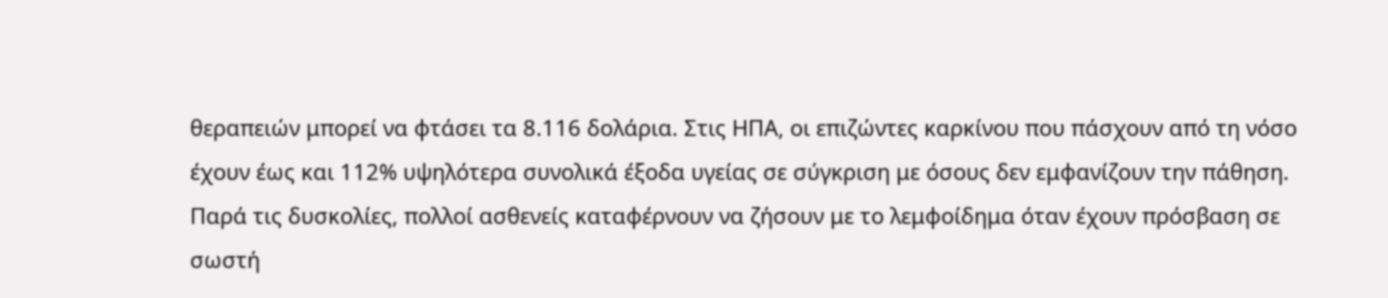θεραπειών μπορεί να φτάσει τα 8.116 δολάρια. Στις ΗΠΑ, οι επιζώντες καρκίνου που πάσχουν από τη νόσο έχουν έως και 112% υψηλότερα συνολικά έξοδα υγείας σε σύγκριση με όσους δεν εμφανίζουν την πάθηση.
Παρά τις δυσκολίες, πολλοί ασθενείς καταφέρνουν να ζήσουν με το λεμφοίδημα όταν έχουν πρόσβαση σε σωστή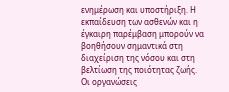ενημέρωση και υποστήριξη. Η εκπαίδευση των ασθενών και η έγκαιρη παρέμβαση μπορούν να βοηθήσουν σημαντικά στη διαχείριση της νόσου και στη βελτίωση της ποιότητας ζωής.
Οι οργανώσεις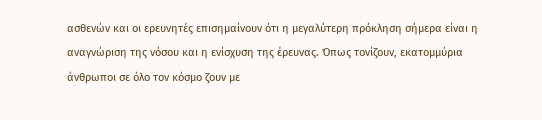ασθενών και οι ερευνητές επισημαίνουν ότι η μεγαλύτερη πρόκληση σήμερα είναι η αναγνώριση της νόσου και η ενίσχυση της έρευνας. Όπως τονίζουν, εκατομμύρια άνθρωποι σε όλο τον κόσμο ζουν με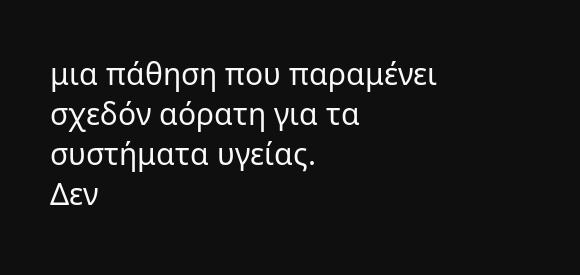μια πάθηση που παραμένει σχεδόν αόρατη για τα συστήματα υγείας.
Δεν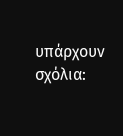υπάρχουν σχόλια: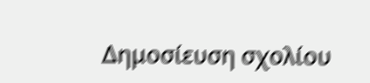Δημοσίευση σχολίου